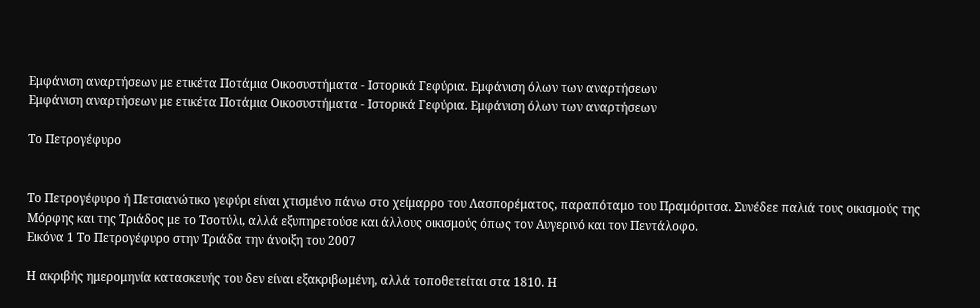Εμφάνιση αναρτήσεων με ετικέτα Ποτάμια Οικοσυστήματα - Ιστορικά Γεφύρια. Εμφάνιση όλων των αναρτήσεων
Εμφάνιση αναρτήσεων με ετικέτα Ποτάμια Οικοσυστήματα - Ιστορικά Γεφύρια. Εμφάνιση όλων των αναρτήσεων

Το Πετρογέφυρο


Το Πετρογέφυρο ή Πετσιανώτικο γεφύρι είναι χτισμένο πάνω στο χείμαρρο του Λασπορέματος, παραπόταμο του Πραμόριτσα. Συνέδεε παλιά τους οικισμούς της Μόρφης και της Τριάδος με το Τσοτύλι, αλλά εξυπηρετούσε και άλλους οικισμούς όπως τον Aυγερινό και τον Πεντάλοφο.
Εικόνα 1 Το Πετρογέφυρο στην Τριάδα την άνοιξη του 2007

Η ακριβής ημερομηνία κατασκευής του δεν είναι εξακριβωμένη, αλλά τοποθετείται στα 1810. Η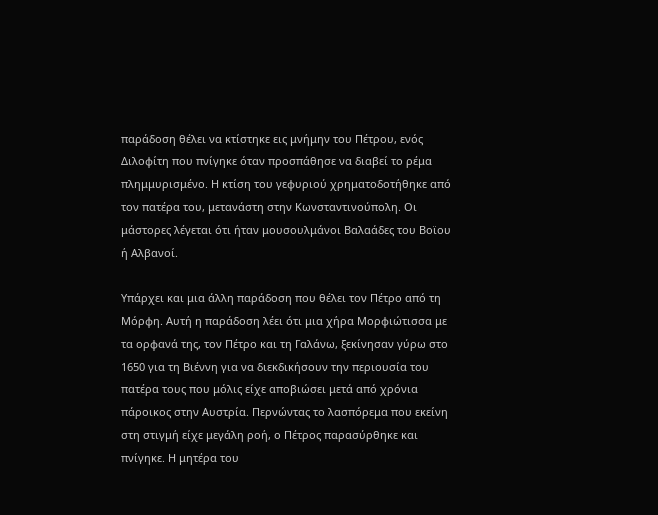παράδοση θέλει να κτίστηκε εις μνήμην του Πέτρου, ενός Διλοφίτη που πνίγηκε όταν προσπάθησε να διαβεί το ρέμα πλημμυρισμένο. Η κτίση του γεφυριού χρηματοδοτήθηκε από τον πατέρα του, μετανάστη στην Κωνσταντινούπολη. Οι μάστορες λέγεται ότι ήταν μουσουλμάνοι Βαλαάδες του Βοϊου ή Αλβανοί.

Υπάρχει και μια άλλη παράδοση που θέλει τον Πέτρο από τη Μόρφη. Αυτή η παράδοση λέει ότι μια χήρα Μορφιώτισσα με τα ορφανά της, τον Πέτρο και τη Γαλάνω, ξεκίνησαν γύρω στο 1650 για τη Βιέννη για να διεκδικήσουν την περιουσία του πατέρα τους που μόλις είχε αποβιώσει μετά από χρόνια πάροικος στην Αυστρία. Περνώντας το λασπόρεμα που εκείνη στη στιγμή είχε μεγάλη ροή, ο Πέτρος παρασύρθηκε και πνίγηκε. Η μητέρα του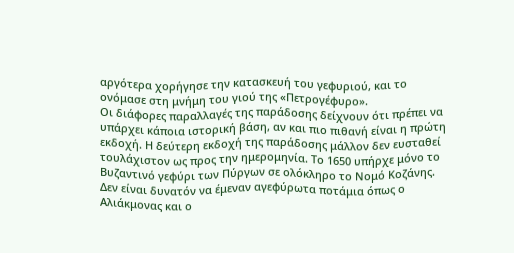αργότερα χορήγησε την κατασκευή του γεφυριού, και το ονόμασε στη μνήμη του γιού της «Πετρογέφυρο».
Οι διάφορες παραλλαγές της παράδοσης δείχνουν ότι πρέπει να υπάρχει κάποια ιστορική βάση, αν και πιο πιθανή είναι η πρώτη εκδοχή. Η δεύτερη εκδοχή της παράδοσης μάλλον δεν ευσταθεί τουλάχιστον ως προς την ημερομηνία. Το 1650 υπήρχε μόνο το Βυζαντινό γεφύρι των Πύργων σε ολόκληρο το Νομό Κοζάνης. Δεν είναι δυνατόν να έμεναν αγεφύρωτα ποτάμια όπως ο Αλιάκμονας και ο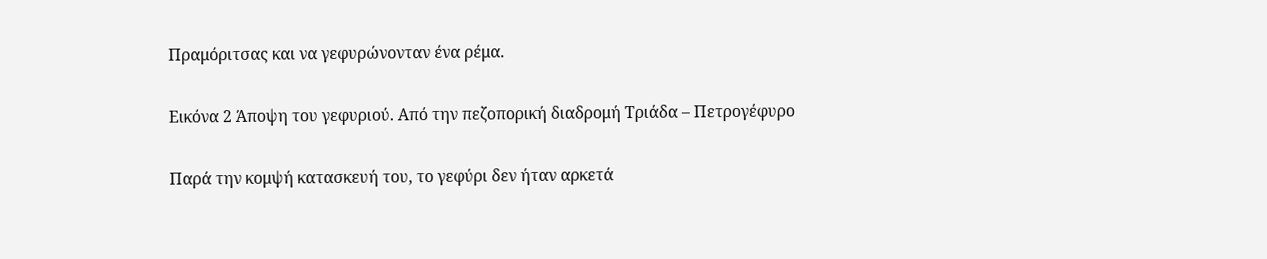Πραμόριτσας και να γεφυρώνονταν ένα ρέμα.

Εικόνα 2 Άποψη του γεφυριού. Από την πεζοπορική διαδρομή Τριάδα – Πετρογέφυρο

Παρά την κομψή κατασκευή του, το γεφύρι δεν ήταν αρκετά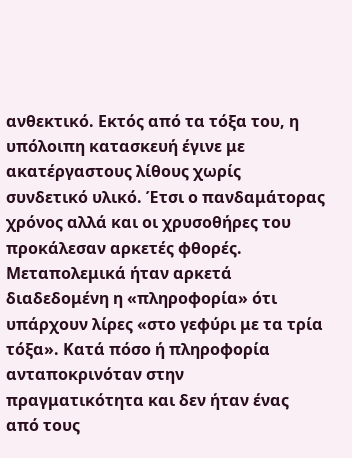ανθεκτικό. Εκτός από τα τόξα του, η υπόλοιπη κατασκευή έγινε με ακατέργαστους λίθους χωρίς συνδετικό υλικό. Έτσι ο πανδαμάτορας χρόνος αλλά και οι χρυσοθήρες του προκάλεσαν αρκετές φθορές. Μεταπολεμικά ήταν αρκετά διαδεδομένη η «πληροφορία» ότι υπάρχουν λίρες «στο γεφύρι με τα τρία τόξα». Κατά πόσο ή πληροφορία ανταποκρινόταν στην πραγματικότητα και δεν ήταν ένας από τους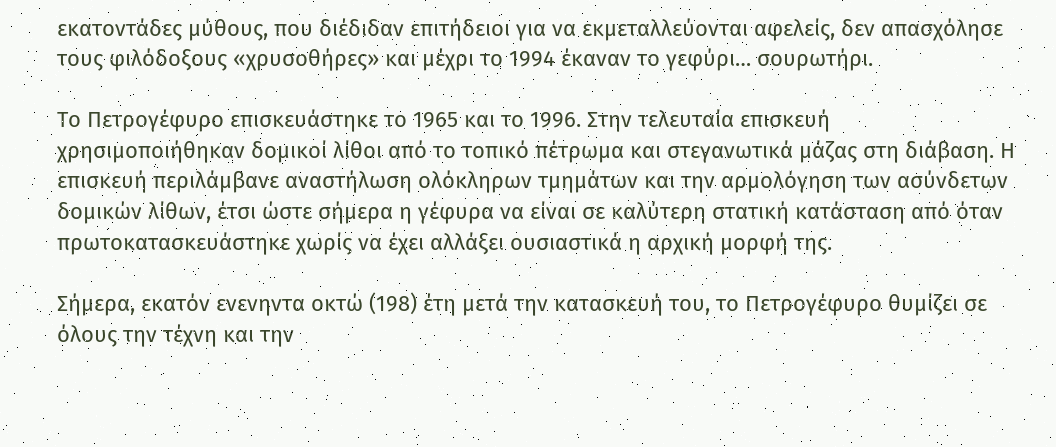εκατοντάδες μύθους, που διέδιδαν επιτήδειοι για να εκμεταλλεύονται αφελείς, δεν απασχόλησε τους φιλόδοξους «χρυσοθήρες» και μέχρι το 1994 έκαναν το γεφύρι… σουρωτήρι.

Το Πετρογέφυρο επισκευάστηκε το 1965 και το 1996. Στην τελευταία επισκευή χρησιμοποιήθηκαν δομικοί λίθοι από το τοπικό πέτρωμα και στεγανωτικά μάζας στη διάβαση. Η επισκευή περιλάμβανε αναστήλωση ολόκληρων τμημάτων και την αρμολόγηση των ασύνδετων δομικών λίθων, έτσι ώστε σήμερα η γέφυρα να είναι σε καλύτερη στατική κατάσταση από όταν πρωτοκατασκευάστηκε χωρίς να έχει αλλάξει ουσιαστικά η αρχική μορφή της.

Σήμερα, εκατόν ενενηντα οκτώ (198) έτη μετά την κατασκευή του, το Πετρογέφυρο θυμίζει σε όλους την τέχνη και την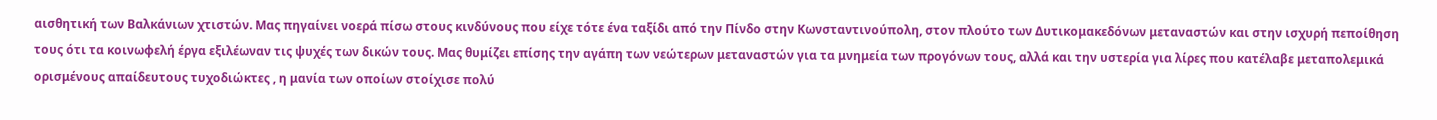αισθητική των Βαλκάνιων χτιστών. Μας πηγαίνει νοερά πίσω στους κινδύνους που είχε τότε ένα ταξίδι από την Πίνδο στην Κωνσταντινούπολη, στον πλούτο των Δυτικομακεδόνων μεταναστών και στην ισχυρή πεποίθηση τους ότι τα κοινωφελή έργα εξιλέωναν τις ψυχές των δικών τους. Μας θυμίζει επίσης την αγάπη των νεώτερων μεταναστών για τα μνημεία των προγόνων τους, αλλά και την υστερία για λίρες που κατέλαβε μεταπολεμικά ορισμένους απαίδευτους τυχοδιώκτες , η μανία των οποίων στοίχισε πολύ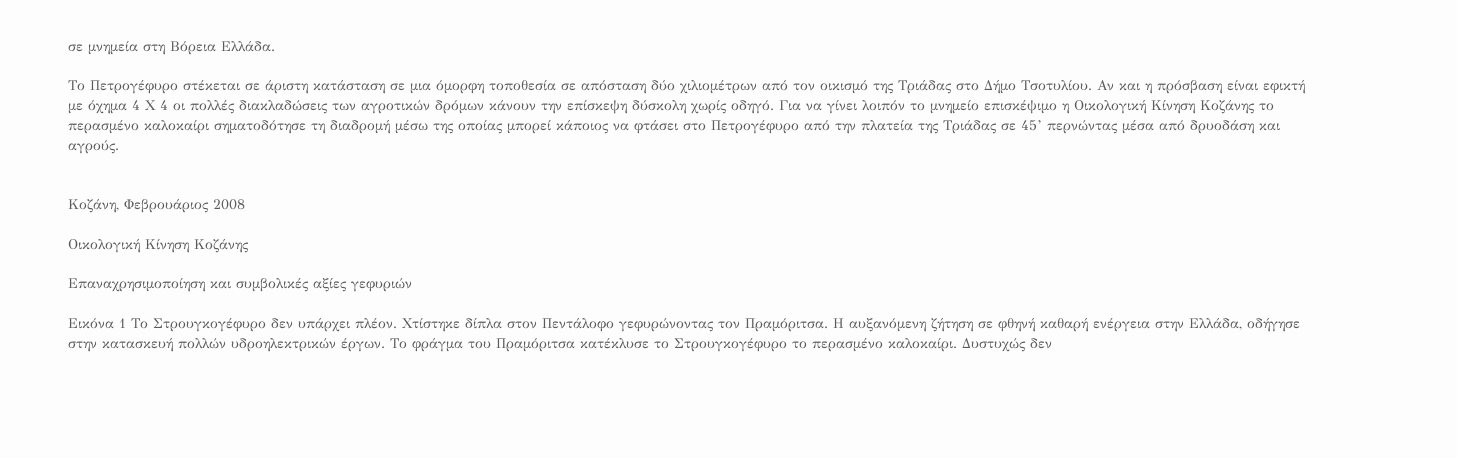σε μνημεία στη Βόρεια Ελλάδα.

Το Πετρογέφυρο στέκεται σε άριστη κατάσταση σε μια όμορφη τοποθεσία σε απόσταση δύο χιλιομέτρων από τον οικισμό της Τριάδας στο Δήμο Τσοτυλίου. Αν και η πρόσβαση είναι εφικτή με όχημα 4 Χ 4 οι πολλές διακλαδώσεις των αγροτικών δρόμων κάνουν την επίσκεψη δύσκολη χωρίς οδηγό. Για να γίνει λοιπόν το μνημείο επισκέψιμο η Οικολογική Κίνηση Κοζάνης το περασμένο καλοκαίρι σηματοδότησε τη διαδρομή μέσω της οποίας μπορεί κάποιος να φτάσει στο Πετρογέφυρο από την πλατεία της Τριάδας σε 45’ περνώντας μέσα από δρυοδάση και αγρούς.


Κοζάνη, Φεβρουάριος 2008

Οικολογική Κίνηση Κοζάνης

Επαναχρησιμοποίηση και συμβολικές αξίες γεφυριών

Εικόνα 1 Το Στρουγκογέφυρο δεν υπάρχει πλέον. Χτίστηκε δίπλα στον Πεντάλοφο γεφυρώνοντας τον Πραμόριτσα. Η αυξανόμενη ζήτηση σε φθηνή καθαρή ενέργεια στην Ελλάδα, οδήγησε στην κατασκευή πολλών υδροηλεκτρικών έργων. Το φράγμα του Πραμόριτσα κατέκλυσε το Στρουγκογέφυρο το περασμένο καλοκαίρι. Δυστυχώς δεν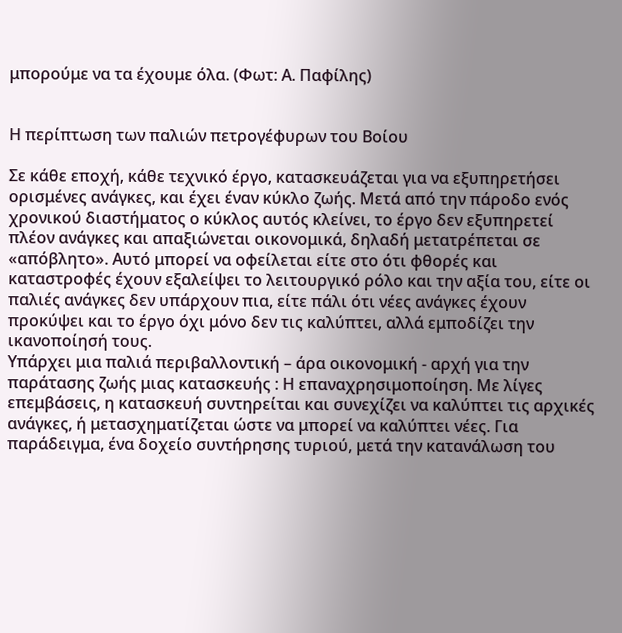μπορούμε να τα έχουμε όλα. (Φωτ: Α. Παφίλης)


Η περίπτωση των παλιών πετρογέφυρων του Βοίου

Σε κάθε εποχή, κάθε τεχνικό έργο, κατασκευάζεται για να εξυπηρετήσει ορισμένες ανάγκες, και έχει έναν κύκλο ζωής. Μετά από την πάροδο ενός χρονικού διαστήματος ο κύκλος αυτός κλείνει, το έργο δεν εξυπηρετεί πλέον ανάγκες και απαξιώνεται οικονομικά, δηλαδή μετατρέπεται σε «απόβλητο». Αυτό μπορεί να οφείλεται είτε στο ότι φθορές και καταστροφές έχουν εξαλείψει το λειτουργικό ρόλο και την αξία του, είτε οι παλιές ανάγκες δεν υπάρχουν πια, είτε πάλι ότι νέες ανάγκες έχουν προκύψει και το έργο όχι μόνο δεν τις καλύπτει, αλλά εμποδίζει την ικανοποίησή τους.
Υπάρχει μια παλιά περιβαλλοντική – άρα οικονομική - αρχή για την παράτασης ζωής μιας κατασκευής : Η επαναχρησιμοποίηση. Με λίγες επεμβάσεις, η κατασκευή συντηρείται και συνεχίζει να καλύπτει τις αρχικές ανάγκες, ή μετασχηματίζεται ώστε να μπορεί να καλύπτει νέες. Για παράδειγμα, ένα δοχείο συντήρησης τυριού, μετά την κατανάλωση του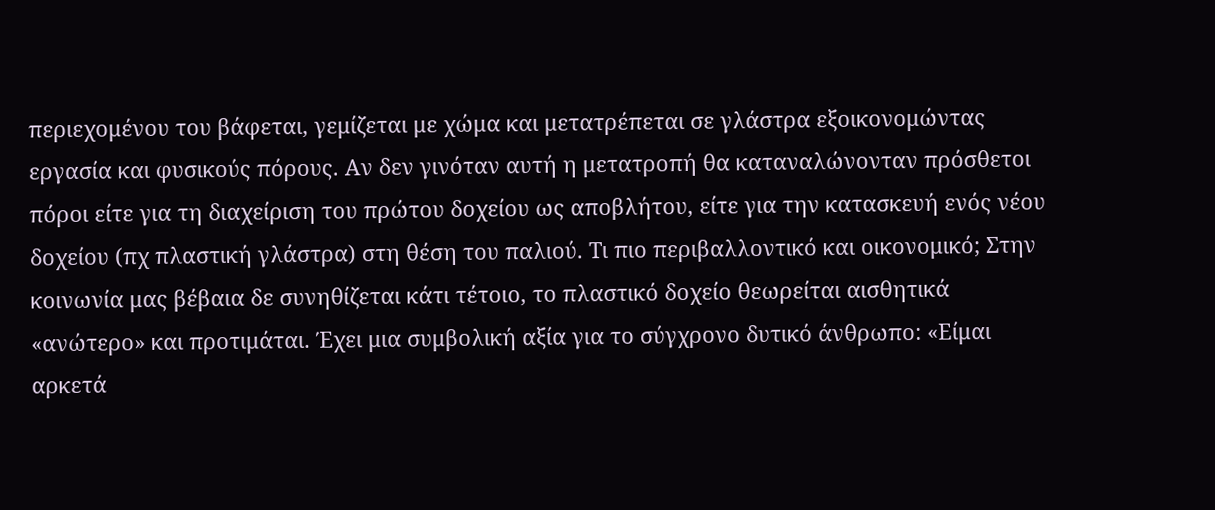περιεχομένου του βάφεται, γεμίζεται με χώμα και μετατρέπεται σε γλάστρα εξοικονομώντας εργασία και φυσικούς πόρους. Αν δεν γινόταν αυτή η μετατροπή θα καταναλώνονταν πρόσθετοι πόροι είτε για τη διαχείριση του πρώτου δοχείου ως αποβλήτου, είτε για την κατασκευή ενός νέου δοχείου (πχ πλαστική γλάστρα) στη θέση του παλιού. Τι πιο περιβαλλοντικό και οικονομικό; Στην κοινωνία μας βέβαια δε συνηθίζεται κάτι τέτοιο, το πλαστικό δοχείο θεωρείται αισθητικά «ανώτερο» και προτιμάται. Έχει μια συμβολική αξία για το σύγχρονο δυτικό άνθρωπο: «Είμαι αρκετά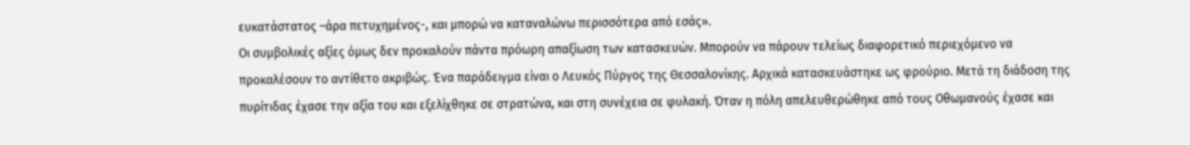ευκατάστατος –άρα πετυχημένος-, και μπορώ να καταναλώνω περισσότερα από εσάς».
Οι συμβολικές αξίες όμως δεν προκαλούν πάντα πρόωρη απαξίωση των κατασκευών. Μπορούν να πάρουν τελείως διαφορετικό περιεχόμενο να προκαλέσουν το αντίθετο ακριβώς. Ένα παράδειγμα είναι ο Λευκός Πύργος της Θεσσαλονίκης. Αρχικά κατασκευάστηκε ως φρούριο. Μετά τη διάδοση της πυρίτιδας έχασε την αξία του και εξελίχθηκε σε στρατώνα, και στη συνέχεια σε φυλακή. Όταν η πόλη απελευθερώθηκε από τους Οθωμανούς έχασε και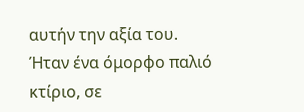αυτήν την αξία του. Ήταν ένα όμορφο παλιό κτίριο, σε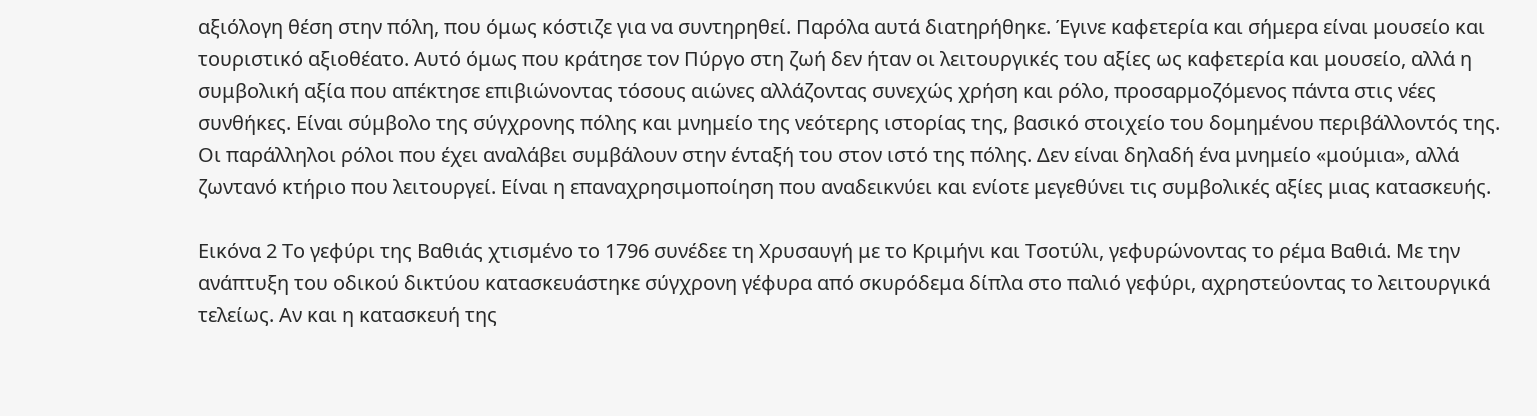αξιόλογη θέση στην πόλη, που όμως κόστιζε για να συντηρηθεί. Παρόλα αυτά διατηρήθηκε. Έγινε καφετερία και σήμερα είναι μουσείο και τουριστικό αξιοθέατο. Αυτό όμως που κράτησε τον Πύργο στη ζωή δεν ήταν οι λειτουργικές του αξίες ως καφετερία και μουσείο, αλλά η συμβολική αξία που απέκτησε επιβιώνοντας τόσους αιώνες αλλάζοντας συνεχώς χρήση και ρόλο, προσαρμοζόμενος πάντα στις νέες συνθήκες. Είναι σύμβολο της σύγχρονης πόλης και μνημείο της νεότερης ιστορίας της, βασικό στοιχείο του δομημένου περιβάλλοντός της. Οι παράλληλοι ρόλοι που έχει αναλάβει συμβάλουν στην ένταξή του στον ιστό της πόλης. Δεν είναι δηλαδή ένα μνημείο «μούμια», αλλά ζωντανό κτήριο που λειτουργεί. Είναι η επαναχρησιμοποίηση που αναδεικνύει και ενίοτε μεγεθύνει τις συμβολικές αξίες μιας κατασκευής.

Εικόνα 2 Το γεφύρι της Βαθιάς χτισμένο το 1796 συνέδεε τη Χρυσαυγή με το Κριμήνι και Τσοτύλι, γεφυρώνοντας το ρέμα Βαθιά. Με την ανάπτυξη του οδικού δικτύου κατασκευάστηκε σύγχρονη γέφυρα από σκυρόδεμα δίπλα στο παλιό γεφύρι, αχρηστεύοντας το λειτουργικά τελείως. Αν και η κατασκευή της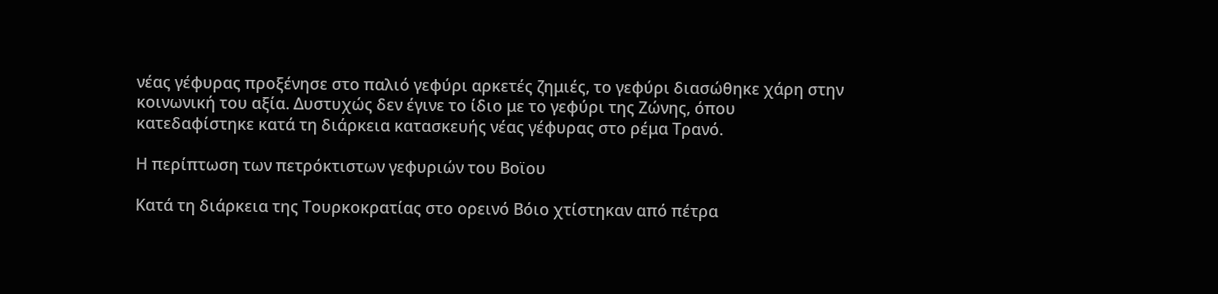νέας γέφυρας προξένησε στο παλιό γεφύρι αρκετές ζημιές, το γεφύρι διασώθηκε χάρη στην κοινωνική του αξία. Δυστυχώς δεν έγινε το ίδιο με το γεφύρι της Ζώνης, όπου κατεδαφίστηκε κατά τη διάρκεια κατασκευής νέας γέφυρας στο ρέμα Τρανό.

Η περίπτωση των πετρόκτιστων γεφυριών του Βοϊου

Κατά τη διάρκεια της Τουρκοκρατίας στο ορεινό Βόιο χτίστηκαν από πέτρα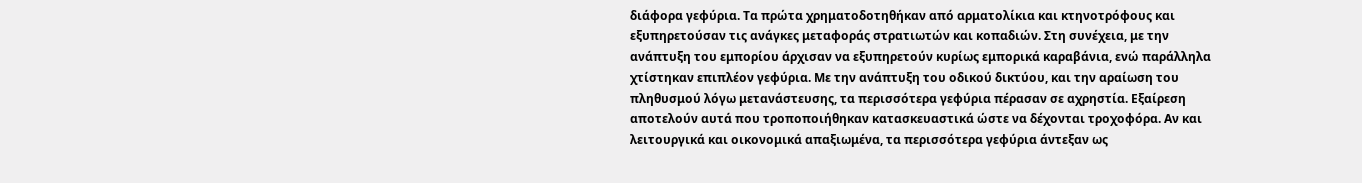διάφορα γεφύρια. Τα πρώτα χρηματοδοτηθήκαν από αρματολίκια και κτηνοτρόφους και εξυπηρετούσαν τις ανάγκες μεταφοράς στρατιωτών και κοπαδιών. Στη συνέχεια, με την ανάπτυξη του εμπορίου άρχισαν να εξυπηρετούν κυρίως εμπορικά καραβάνια, ενώ παράλληλα χτίστηκαν επιπλέον γεφύρια. Με την ανάπτυξη του οδικού δικτύου, και την αραίωση του πληθυσμού λόγω μετανάστευσης, τα περισσότερα γεφύρια πέρασαν σε αχρηστία. Εξαίρεση αποτελούν αυτά που τροποποιήθηκαν κατασκευαστικά ώστε να δέχονται τροχοφόρα. Αν και λειτουργικά και οικονομικά απαξιωμένα, τα περισσότερα γεφύρια άντεξαν ως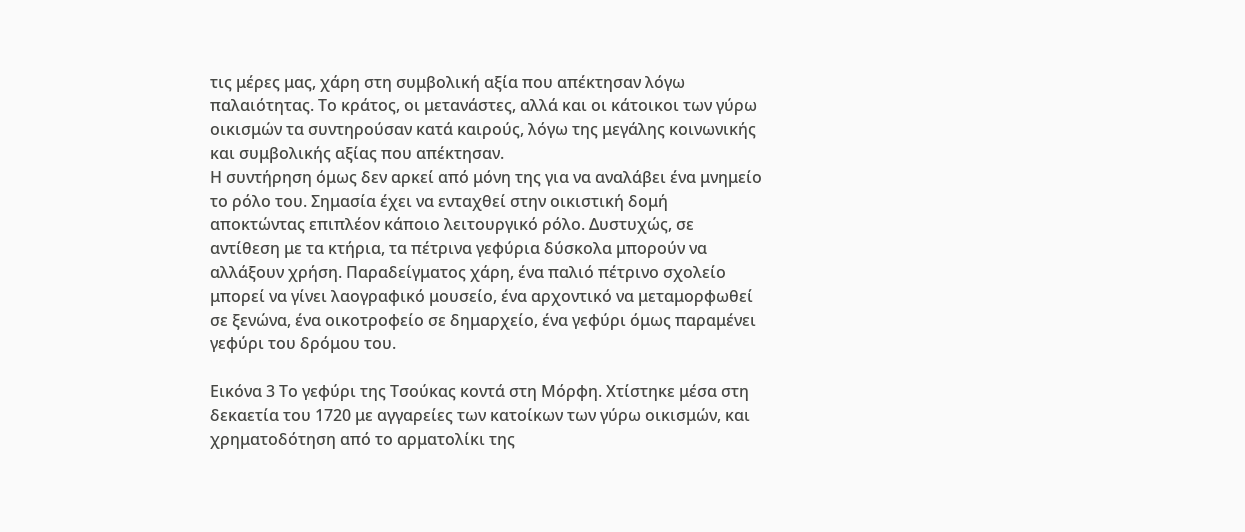τις μέρες μας, χάρη στη συμβολική αξία που απέκτησαν λόγω παλαιότητας. Το κράτος, οι μετανάστες, αλλά και οι κάτοικοι των γύρω οικισμών τα συντηρούσαν κατά καιρούς, λόγω της μεγάλης κοινωνικής και συμβολικής αξίας που απέκτησαν.
Η συντήρηση όμως δεν αρκεί από μόνη της για να αναλάβει ένα μνημείο το ρόλο του. Σημασία έχει να ενταχθεί στην οικιστική δομή αποκτώντας επιπλέον κάποιο λειτουργικό ρόλο. Δυστυχώς, σε αντίθεση με τα κτήρια, τα πέτρινα γεφύρια δύσκολα μπορούν να αλλάξουν χρήση. Παραδείγματος χάρη, ένα παλιό πέτρινο σχολείο μπορεί να γίνει λαογραφικό μουσείο, ένα αρχοντικό να μεταμορφωθεί σε ξενώνα, ένα οικοτροφείο σε δημαρχείο, ένα γεφύρι όμως παραμένει γεφύρι του δρόμου του.

Εικόνα 3 Το γεφύρι της Τσούκας κοντά στη Μόρφη. Χτίστηκε μέσα στη δεκαετία του 1720 με αγγαρείες των κατοίκων των γύρω οικισμών, και χρηματοδότηση από το αρματολίκι της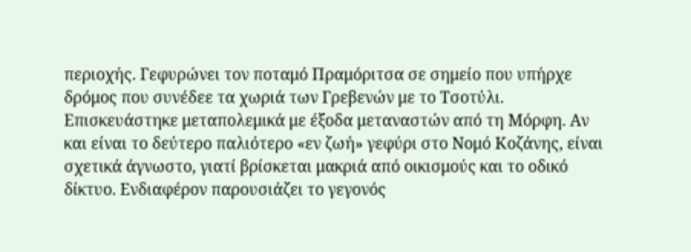περιοχής. Γεφυρώνει τον ποταμό Πραμόριτσα σε σημείο που υπήρχε δρόμος που συνέδεε τα χωριά των Γρεβενών με το Τσοτύλι. Επισκευάστηκε μεταπολεμικά με έξοδα μεταναστών από τη Μόρφη. Αν και είναι το δεύτερο παλιότερο «εν ζωή» γεφύρι στο Νομό Κοζάνης, είναι σχετικά άγνωστο, γιατί βρίσκεται μακριά από οικισμούς και το οδικό δίκτυο. Ενδιαφέρον παρουσιάζει το γεγονός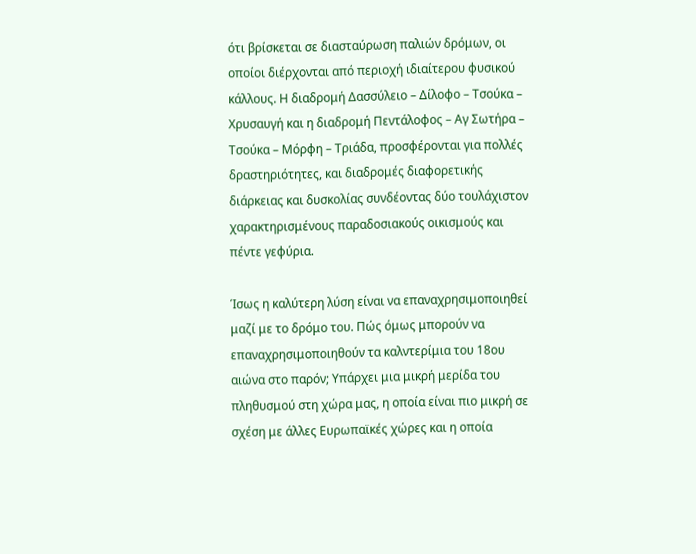ότι βρίσκεται σε διασταύρωση παλιών δρόμων, οι οποίοι διέρχονται από περιοχή ιδιαίτερου φυσικού κάλλους. Η διαδρομή Δασσύλειο – Δίλοφο – Τσούκα – Χρυσαυγή και η διαδρομή Πεντάλοφος – Αγ Σωτήρα – Τσούκα – Μόρφη – Τριάδα, προσφέρονται για πολλές δραστηριότητες, και διαδρομές διαφορετικής διάρκειας και δυσκολίας συνδέοντας δύο τουλάχιστον χαρακτηρισμένους παραδοσιακούς οικισμούς και πέντε γεφύρια.

Ίσως η καλύτερη λύση είναι να επαναχρησιμοποιηθεί μαζί με το δρόμο του. Πώς όμως μπορούν να επαναχρησιμοποιηθούν τα καλντερίμια του 18ου αιώνα στο παρόν; Υπάρχει μια μικρή μερίδα του πληθυσμού στη χώρα μας, η οποία είναι πιο μικρή σε σχέση με άλλες Ευρωπαϊκές χώρες και η οποία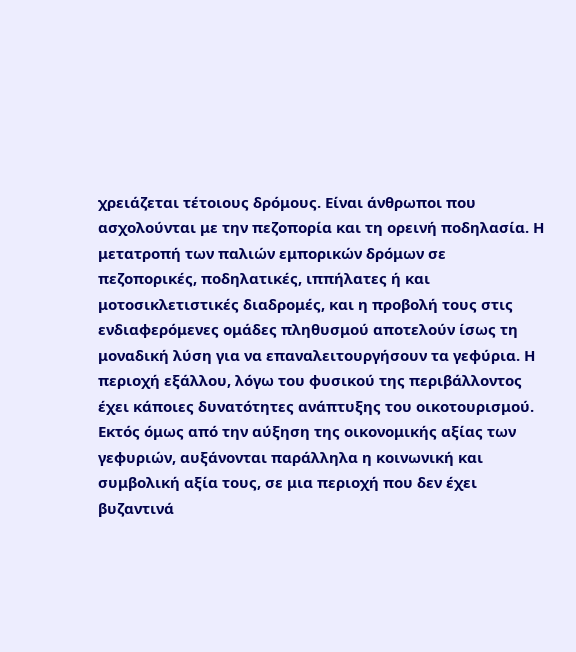χρειάζεται τέτοιους δρόμους. Είναι άνθρωποι που ασχολούνται με την πεζοπορία και τη ορεινή ποδηλασία. Η μετατροπή των παλιών εμπορικών δρόμων σε πεζοπορικές, ποδηλατικές, ιππήλατες ή και μοτοσικλετιστικές διαδρομές, και η προβολή τους στις ενδιαφερόμενες ομάδες πληθυσμού αποτελούν ίσως τη μοναδική λύση για να επαναλειτουργήσουν τα γεφύρια. Η περιοχή εξάλλου, λόγω του φυσικού της περιβάλλοντος έχει κάποιες δυνατότητες ανάπτυξης του οικοτουρισμού.
Εκτός όμως από την αύξηση της οικονομικής αξίας των γεφυριών, αυξάνονται παράλληλα η κοινωνική και συμβολική αξία τους, σε μια περιοχή που δεν έχει βυζαντινά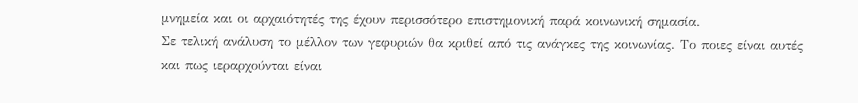μνημεία και οι αρχαιότητές της έχουν περισσότερο επιστημονική παρά κοινωνική σημασία.
Σε τελική ανάλυση το μέλλον των γεφυριών θα κριθεί από τις ανάγκες της κοινωνίας. Το ποιες είναι αυτές και πως ιεραρχούνται είναι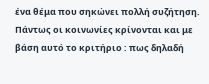ένα θέμα που σηκώνει πολλή συζήτηση. Πάντως οι κοινωνίες κρίνονται και με βάση αυτό το κριτήριο : πως δηλαδή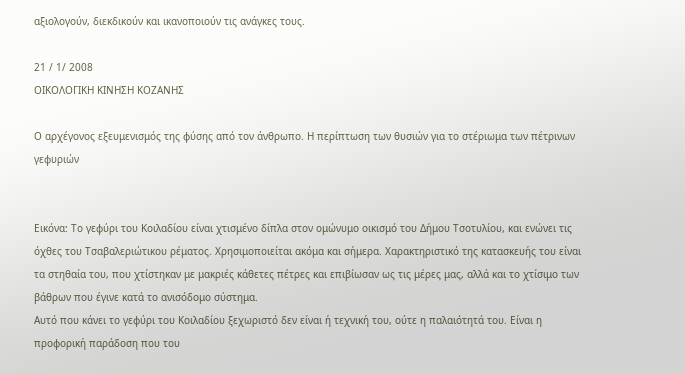αξιολογούν, διεκδικούν και ικανοποιούν τις ανάγκες τους.

21 / 1/ 2008
ΟΙΚΟΛΟΓΙΚΗ ΚΙΝΗΣΗ ΚΟΖΑΝΗΣ

Ο αρχέγονος εξευμενισμός της φύσης από τον άνθρωπο. Η περίπτωση των θυσιών για το στέριωμα των πέτρινων γεφυριών


Εικόνα: Το γεφύρι του Κοιλαδίου είναι χτισμένο δίπλα στον ομώνυμο οικισμό του Δήμου Τσοτυλίου, και ενώνει τις όχθες του Τσαβαλεριώτικου ρέματος. Χρησιμοποιείται ακόμα και σήμερα. Χαρακτηριστικό της κατασκευής του είναι τα στηθαία του, που χτίστηκαν με μακριές κάθετες πέτρες και επιβίωσαν ως τις μέρες μας, αλλά και το χτίσιμο των βάθρων που έγινε κατά το ανισόδομο σύστημα.
Αυτό που κάνει το γεφύρι του Κοιλαδίου ξεχωριστό δεν είναι ή τεχνική του, ούτε η παλαιότητά του. Είναι η προφορική παράδοση που του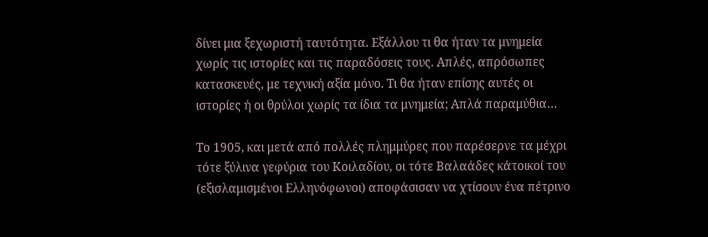δίνει μια ξεχωριστή ταυτότητα. Εξάλλου τι θα ήταν τα μνημεία χωρίς τις ιστορίες και τις παραδόσεις τους. Απλές, απρόσωπες κατασκευές, με τεχνική αξία μόνο. Τι θα ήταν επίσης αυτές οι ιστορίες ή οι θρύλοι χωρίς τα ίδια τα μνημεία; Απλά παραμύθια…

Το 1905, και μετά από πολλές πλημμύρες που παρέσερνε τα μέχρι τότε ξύλινα γεφύρια του Κοιλαδίου, οι τότε Βαλαάδες κάτοικοί του (εξισλαμισμένοι Ελληνόφωνοι) αποφάσισαν να χτίσουν ένα πέτρινο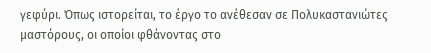γεφύρι. Όπως ιστορείται, το έργο το ανέθεσαν σε Πολυκαστανιώτες μαστόρους, οι οποίοι φθάνοντας στο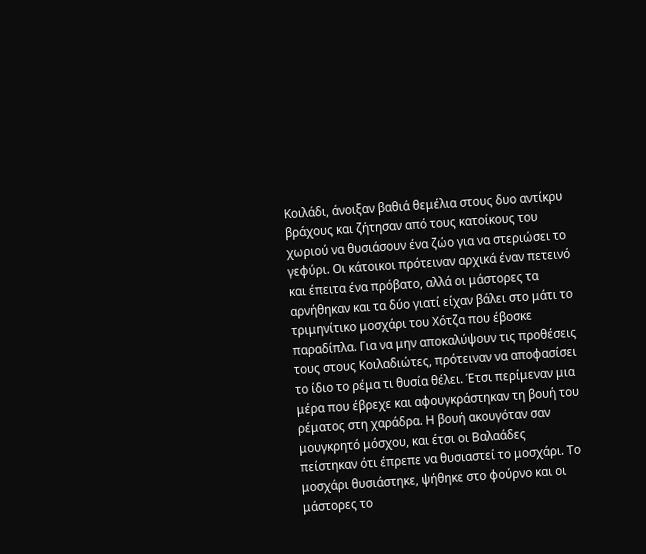Κοιλάδι, άνοιξαν βαθιά θεμέλια στους δυο αντίκρυ βράχους και ζήτησαν από τους κατοίκους του χωριού να θυσιάσουν ένα ζώο για να στεριώσει το γεφύρι. Οι κάτοικοι πρότειναν αρχικά έναν πετεινό και έπειτα ένα πρόβατο, αλλά οι μάστορες τα αρνήθηκαν και τα δύο γιατί είχαν βάλει στο μάτι το τριμηνίτικο μοσχάρι του Χότζα που έβοσκε παραδίπλα. Για να μην αποκαλύψουν τις προθέσεις τους στους Κοιλαδιώτες, πρότειναν να αποφασίσει το ίδιο το ρέμα τι θυσία θέλει. Έτσι περίμεναν μια μέρα που έβρεχε και αφουγκράστηκαν τη βουή του ρέματος στη χαράδρα. Η βουή ακουγόταν σαν μουγκρητό μόσχου, και έτσι οι Βαλαάδες πείστηκαν ότι έπρεπε να θυσιαστεί το μοσχάρι. Το μοσχάρι θυσιάστηκε, ψήθηκε στο φούρνο και οι μάστορες το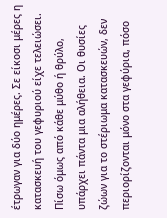έτρωγαν για δύο ημέρες. Σε είκοσι μέρες η κατασκευή του γεφυριού είχε τελειώσει.
Πίσω όμως από κάθε μύθο ή θρύλο, υπάρχει πάντα μια αλήθεια. Οι θυσίες ζώων για το στέριωμα κατασκευών, δεν περιορίζονται μόνο στα γεφύρια, πόσο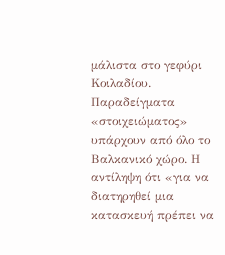μάλιστα στο γεφύρι Κοιλαδίου. Παραδείγματα «στοιχειώματος» υπάρχουν από όλο το Βαλκανικό χώρο. Η αντίληψη ότι «για να διατηρηθεί μια κατασκευή πρέπει να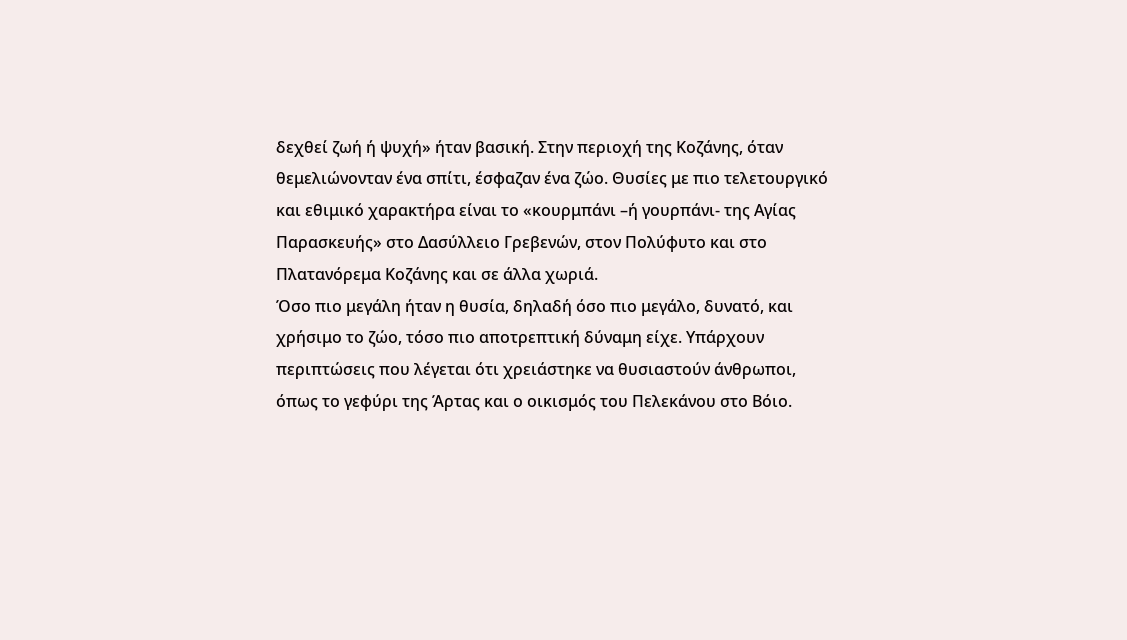δεχθεί ζωή ή ψυχή» ήταν βασική. Στην περιοχή της Κοζάνης, όταν θεμελιώνονταν ένα σπίτι, έσφαζαν ένα ζώο. Θυσίες με πιο τελετουργικό και εθιμικό χαρακτήρα είναι το «κουρμπάνι –ή γουρπάνι- της Αγίας Παρασκευής» στο Δασύλλειο Γρεβενών, στον Πολύφυτο και στο Πλατανόρεμα Κοζάνης και σε άλλα χωριά.
Όσο πιο μεγάλη ήταν η θυσία, δηλαδή όσο πιο μεγάλο, δυνατό, και χρήσιμο το ζώο, τόσο πιο αποτρεπτική δύναμη είχε. Υπάρχουν περιπτώσεις που λέγεται ότι χρειάστηκε να θυσιαστούν άνθρωποι, όπως το γεφύρι της Άρτας και ο οικισμός του Πελεκάνου στο Βόιο.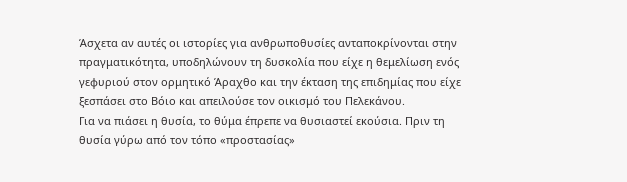Άσχετα αν αυτές οι ιστορίες για ανθρωποθυσίες ανταποκρίνονται στην πραγματικότητα, υποδηλώνουν τη δυσκολία που είχε η θεμελίωση ενός γεφυριού στον ορμητικό Άραχθο και την έκταση της επιδημίας που είχε ξεσπάσει στο Βόιο και απειλούσε τον οικισμό του Πελεκάνου.
Για να πιάσει η θυσία, το θύμα έπρεπε να θυσιαστεί εκούσια. Πριν τη θυσία γύρω από τον τόπο «προστασίας»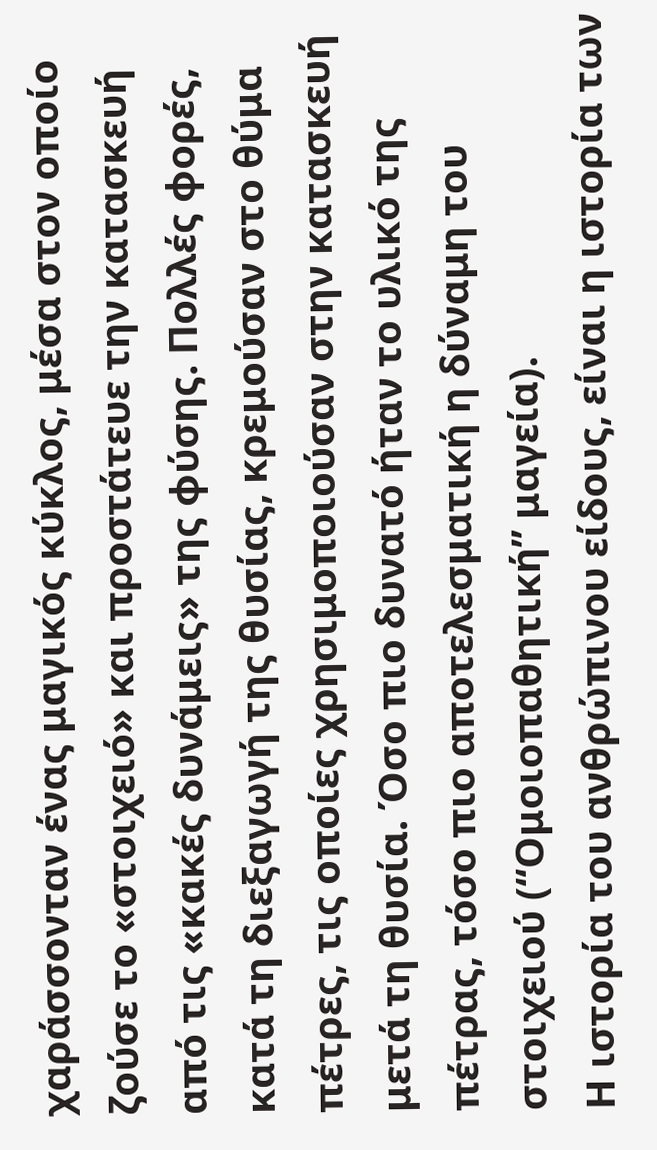χαράσσονταν ένας μαγικός κύκλος, μέσα στον οποίο ζούσε το «στοιχειό» και προστάτευε την κατασκευή από τις «κακές δυνάμεις» της φύσης. Πολλές φορές, κατά τη διεξαγωγή της θυσίας, κρεμούσαν στο θύμα πέτρες, τις οποίες χρησιμοποιούσαν στην κατασκευή μετά τη θυσία. Όσο πιο δυνατό ήταν το υλικό της πέτρας, τόσο πιο αποτελεσματική η δύναμη του στοιχειού (“Ομοιοπαθητική” μαγεία).
Η ιστορία του ανθρώπινου είδους, είναι η ιστορία των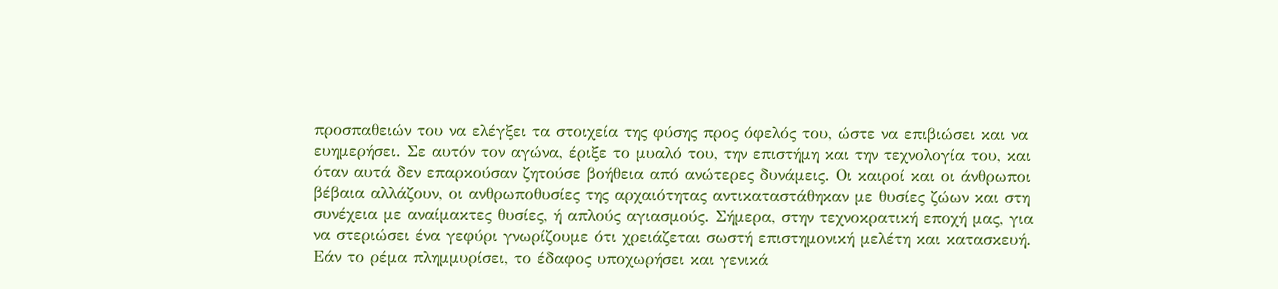προσπαθειών του να ελέγξει τα στοιχεία της φύσης προς όφελός του, ώστε να επιβιώσει και να ευημερήσει. Σε αυτόν τον αγώνα, έριξε το μυαλό του, την επιστήμη και την τεχνολογία του, και όταν αυτά δεν επαρκούσαν ζητούσε βοήθεια από ανώτερες δυνάμεις. Οι καιροί και οι άνθρωποι βέβαια αλλάζουν, οι ανθρωποθυσίες της αρχαιότητας αντικαταστάθηκαν με θυσίες ζώων και στη συνέχεια με αναίμακτες θυσίες, ή απλούς αγιασμούς. Σήμερα, στην τεχνοκρατική εποχή μας, για να στεριώσει ένα γεφύρι γνωρίζουμε ότι χρειάζεται σωστή επιστημονική μελέτη και κατασκευή. Εάν το ρέμα πλημμυρίσει, το έδαφος υποχωρήσει και γενικά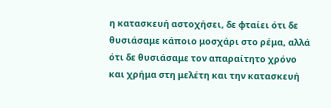η κατασκευή αστοχήσει, δε φταίει ότι δε θυσιάσαμε κάποιο μοσχάρι στο ρέμα, αλλά ότι δε θυσιάσαμε τον απαραίτητο χρόνο και χρήμα στη μελέτη και την κατασκευή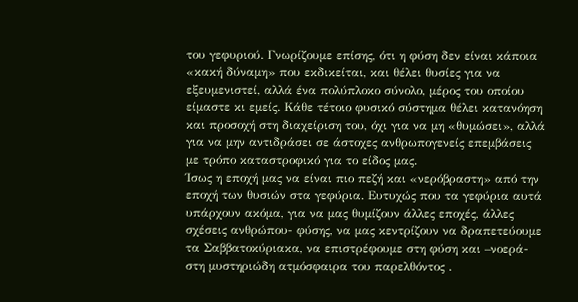του γεφυριού. Γνωρίζουμε επίσης, ότι η φύση δεν είναι κάποια «κακή δύναμη» που εκδικείται, και θέλει θυσίες για να εξευμενιστεί, αλλά ένα πολύπλοκο σύνολο, μέρος του οποίου είμαστε κι εμείς. Κάθε τέτοιο φυσικό σύστημα θέλει κατανόηση και προσοχή στη διαχείριση του, όχι για να μη «θυμώσει», αλλά για να μην αντιδράσει σε άστοχες ανθρωπογενείς επεμβάσεις με τρόπο καταστροφικό για το είδος μας.
Ίσως η εποχή μας να είναι πιο πεζή και «νερόβραστη» από την εποχή των θυσιών στα γεφύρια. Ευτυχώς που τα γεφύρια αυτά υπάρχουν ακόμα, για να μας θυμίζουν άλλες εποχές, άλλες σχέσεις ανθρώπου- φύσης, να μας κεντρίζουν να δραπετεύουμε τα Σαββατοκύριακα, να επιστρέφουμε στη φύση και –νοερά- στη μυστηριώδη ατμόσφαιρα του παρελθόντος .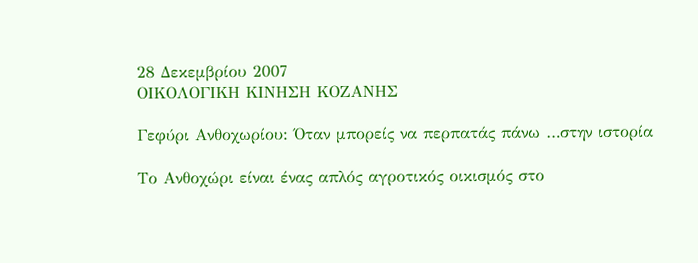28 Δεκεμβρίου 2007
ΟΙΚΟΛΟΓΙΚΗ ΚΙΝΗΣΗ ΚΟΖΑΝΗΣ

Γεφύρι Ανθοχωρίου: Όταν μπορείς να περπατάς πάνω …στην ιστορία

Το Ανθοχώρι είναι ένας απλός αγροτικός οικισμός στο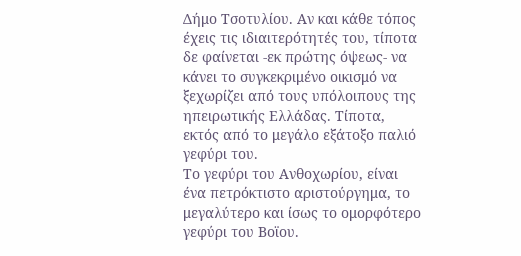Δήμο Τσοτυλίου. Αν και κάθε τόπος έχεις τις ιδιαιτερότητές του, τίποτα δε φαίνεται -εκ πρώτης όψεως- να κάνει το συγκεκριμένο οικισμό να ξεχωρίζει από τους υπόλοιπους της ηπειρωτικής Ελλάδας. Τίποτα, εκτός από το μεγάλο εξάτοξο παλιό γεφύρι του.
Το γεφύρι του Ανθοχωρίου, είναι ένα πετρόκτιστο αριστούργημα, το μεγαλύτερο και ίσως το ομορφότερο γεφύρι του Βοϊου.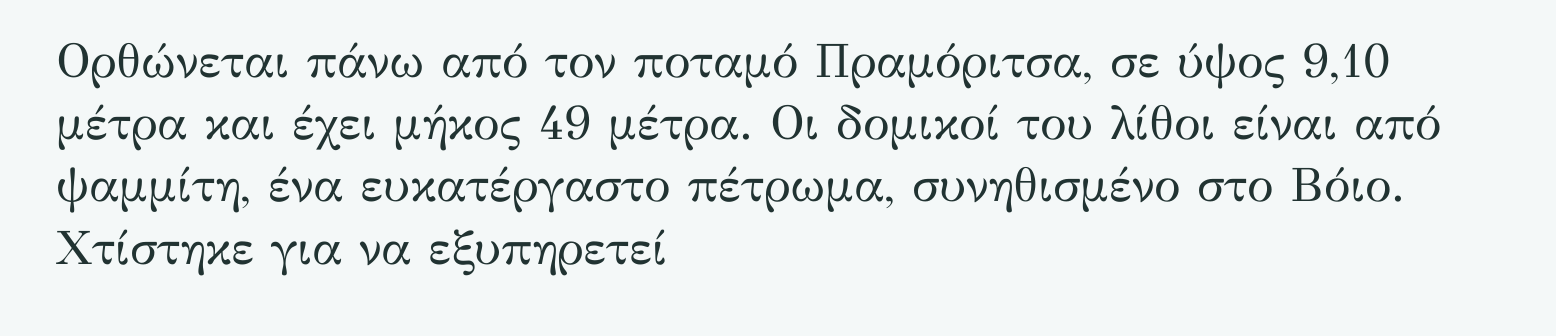Ορθώνεται πάνω από τον ποταμό Πραμόριτσα, σε ύψος 9,10 μέτρα και έχει μήκος 49 μέτρα. Οι δομικοί του λίθοι είναι από ψαμμίτη, ένα ευκατέργαστο πέτρωμα, συνηθισμένο στο Βόιο. Χτίστηκε για να εξυπηρετεί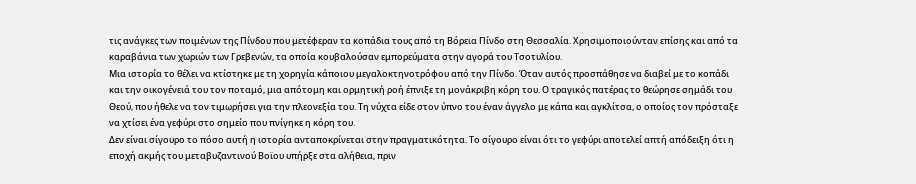τις ανάγκες των ποιμένων της Πίνδου που μετέφεραν τα κοπάδια τους από τη Βόρεια Πίνδο στη Θεσσαλία. Χρησιμοποιούνταν επίσης και από τα καραβάνια των χωριών των Γρεβενών, τα οποία κουβαλούσαν εμπορεύματα στην αγορά του Τσοτυλίου.
Μια ιστορία το θέλει να κτίστηκε με τη χορηγία κάποιου μεγαλοκτηνοτρόφου από την Πίνδο. Όταν αυτός προσπάθησε να διαβεί με το κοπάδι και την οικογένειά του τον ποταμό, μια απότομη και ορμητική ροή έπνιξε τη μονάκριβη κόρη του. Ο τραγικός πατέρας το θεώρησε σημάδι του Θεού, που ήθελε να τον τιμωρήσει για την πλεονεξία του. Τη νύχτα είδε στον ύπνο του έναν άγγελο με κάπα και αγκλίτσα, ο οποίος τον πρόσταξε να χτίσει ένα γεφύρι στο σημείο που πνίγηκε η κόρη του.
Δεν είναι σίγουρο το πόσο αυτή η ιστορία ανταποκρίνεται στην πραγματικότητα. Το σίγουρο είναι ότι το γεφύρι αποτελεί απτή απόδειξη ότι η εποχή ακμής του μεταβυζαντινού Βοϊου υπήρξε στα αλήθεια, πριν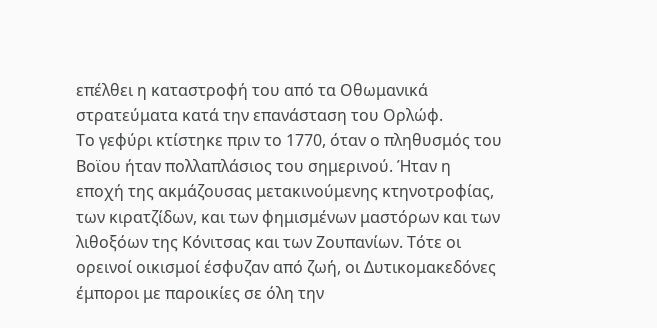επέλθει η καταστροφή του από τα Οθωμανικά στρατεύματα κατά την επανάσταση του Ορλώφ.
Το γεφύρι κτίστηκε πριν το 1770, όταν ο πληθυσμός του Βοϊου ήταν πολλαπλάσιος του σημερινού. Ήταν η εποχή της ακμάζουσας μετακινούμενης κτηνοτροφίας, των κιρατζίδων, και των φημισμένων μαστόρων και των λιθοξόων της Κόνιτσας και των Ζουπανίων. Τότε οι ορεινοί οικισμοί έσφυζαν από ζωή, οι Δυτικομακεδόνες έμποροι με παροικίες σε όλη την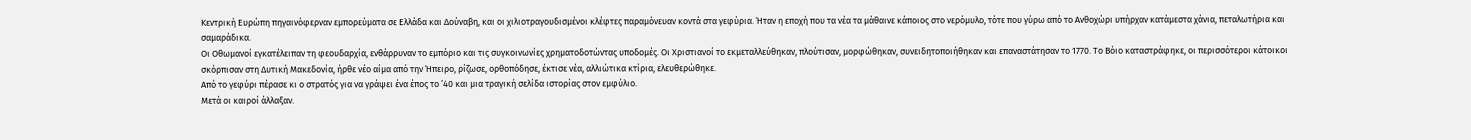Κεντρική Ευρώπη πηγαινόφερναν εμπορεύματα σε Ελλάδα και Δούναβη, και οι χιλιοτραγουδισμένοι κλέφτες παραμόνευαν κοντά στα γεφύρια. Ήταν η εποχή που τα νέα τα μάθαινε κάποιος στο νερόμυλο, τότε που γύρω από το Ανθοχώρι υπήρχαν κατάμεστα χάνια, πεταλωτήρια και σαμαράδικα.
Οι Οθωμανοί εγκατέλειπαν τη φεουδαρχία, ενθάρρυναν το εμπόριο και τις συγκοινωνίες χρηματοδοτώντας υποδομές. Οι Χριστιανοί το εκμεταλλεύθηκαν, πλούτισαν, μορφώθηκαν, συνειδητοποιήθηκαν και επαναστάτησαν το 1770. Το Βόιο καταστράφηκε, οι περισσότεροι κάτοικοι σκόρπισαν στη Δυτική Μακεδονία, ήρθε νέο αίμα από την Ήπειρο, ρίζωσε, ορθοπόδησε, έκτισε νέα, αλλιώτικα κτίρια, ελευθερώθηκε.
Από το γεφύρι πέρασε κι ο στρατός για να γράψει ένα έπος το ’40 και μια τραγική σελίδα ιστορίας στον εμφύλιο.
Μετά οι καιροί άλλαξαν.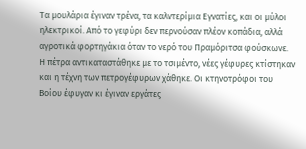Τα μουλάρια έγιναν τρένα, τα καλντερίμια Εγνατίες, και οι μύλοι ηλεκτρικοί. Από το γεφύρι δεν περνούσαν πλέον κοπάδια, αλλά αγροτικά φορτηγάκια όταν το νερό του Πραμόριτσα φούσκωνε. Η πέτρα αντικαταστάθηκε με το τσιμέντο, νέες γέφυρες κτίστηκαν και η τέχνη των πετρογέφυρων χάθηκε. Οι κτηνοτρόφοι του Βοίου έφυγαν κι έγιναν εργάτες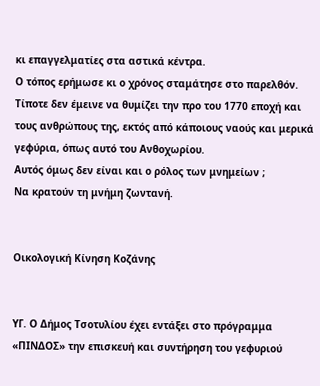κι επαγγελματίες στα αστικά κέντρα.
Ο τόπος ερήμωσε κι ο χρόνος σταμάτησε στο παρελθόν. Τίποτε δεν έμεινε να θυμίζει την προ του 1770 εποχή και τους ανθρώπους της, εκτός από κάποιους ναούς και μερικά γεφύρια, όπως αυτό του Ανθοχωρίου.
Αυτός όμως δεν είναι και ο ρόλος των μνημείων ;
Να κρατούν τη μνήμη ζωντανή.


Οικολογική Κίνηση Κοζάνης


YΓ. Ο Δήμος Τσοτυλίου έχει εντάξει στο πρόγραμμα «ΠΙΝΔΟΣ» την επισκευή και συντήρηση του γεφυριού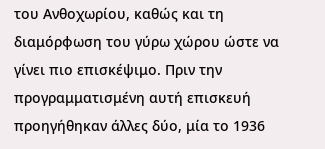του Ανθοχωρίου, καθώς και τη διαμόρφωση του γύρω χώρου ώστε να γίνει πιο επισκέψιμο. Πριν την προγραμματισμένη αυτή επισκευή προηγήθηκαν άλλες δύο, μία το 1936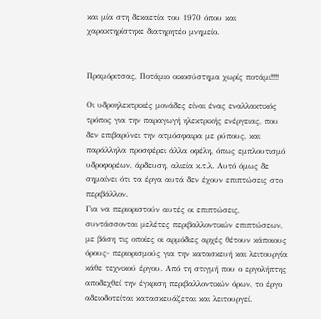και μία στη δεκαετία του 1970 όπου και χαρακτηρίστηκε διατηρητέο μνημείο.


Πραμόριτσας, Ποτάμιο οικοσύστημα χωρίς ποτάμι!!!!

Οι υδροηλεκτρικές μονάδες είναι ένας εναλλακτικός τρόπος για την παραγωγή ηλεκτρικής ενέργειας, που δεν επιβαρύνει την ατμόσφαιρα με ρύπους, και παράλληλα προσφέρει άλλα οφέλη, όπως εμπλουτισμό υδροφορέων, άρδευση, αλιεία κ.τ.λ. Αυτό όμως δε σημαίνει ότι τα έργα αυτά δεν έχουν επιπτώσεις στο περιβάλλον.
Για να περιοριστούν αυτές οι επιπτώσεις, συντάσσονται μελέτες περιβαλλοντικών επιπτώσεων, με βάση τις οποίες οι αρμόδιες αρχές θέτουν κάποιους όρους- περιορισμούς για την κατασκευή και λειτουργία κάθε τεχνικού έργου. Από τη στιγμή που ο εργολήπτης αποδεχθεί την έγκριση περιβαλλοντικών όρων, το έργο αδειοδοτείται κατασκευάζεται και λειτουργεί.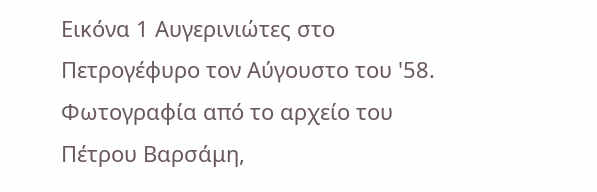Εικόνα 1 Αυγερινιώτες στο Πετρογέφυρο τον Αύγουστο του '58. Φωτογραφία από το αρχείο του Πέτρου Βαρσάμη,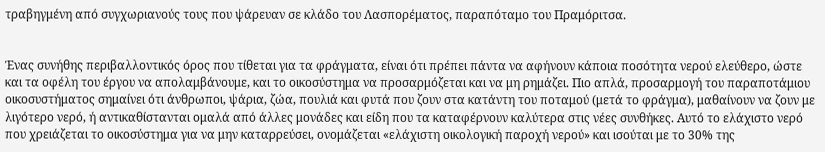τραβηγμένη από συγχωριανούς τους που ψάρευαν σε κλάδο του Λασπορέματος, παραπόταμο του Πραμόριτσα.


Ένας συνήθης περιβαλλοντικός όρος που τίθεται για τα φράγματα, είναι ότι πρέπει πάντα να αφήνουν κάποια ποσότητα νερού ελεύθερο, ώστε και τα οφέλη του έργου να απολαμβάνουμε, και το οικοσύστημα να προσαρμόζεται και να μη ρημάζει. Πιο απλά, προσαρμογή του παραποτάμιου οικοσυστήματος σημαίνει ότι άνθρωποι, ψάρια, ζώα, πουλιά και φυτά που ζουν στα κατάντη του ποταμού (μετά το φράγμα), μαθαίνουν να ζουν με λιγότερο νερό, ή αντικαθίστανται ομαλά από άλλες μονάδες και είδη που τα καταφέρνουν καλύτερα στις νέες συνθήκες. Αυτό το ελάχιστο νερό που χρειάζεται το οικοσύστημα για να μην καταρρεύσει, ονομάζεται «ελάχιστη οικολογική παροχή νερού» και ισούται με το 30% της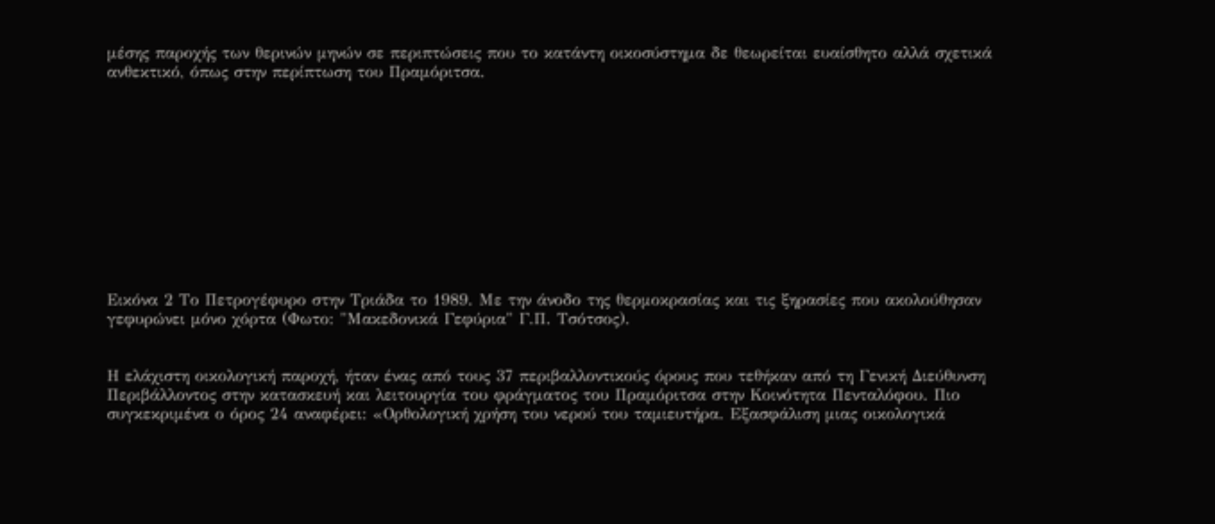μέσης παροχής των θερινών μηνών σε περιπτώσεις που το κατάντη οικοσύστημα δε θεωρείται ευαίσθητο αλλά σχετικά ανθεκτικό, όπως στην περίπτωση του Πραμόριτσα.











Εικόνα 2 Το Πετρογέφυρο στην Τριάδα το 1989. Με την άνοδο της θερμοκρασίας και τις ξηρασίες που ακολούθησαν γεφυρώνει μόνο χόρτα (Φωτο: "Μακεδονικά Γεφύρια" Γ.Π. Τσότσος).


Η ελάχιστη οικολογική παροχή, ήταν ένας από τους 37 περιβαλλοντικούς όρους που τεθήκαν από τη Γενική Διεύθυνση Περιβάλλοντος στην κατασκευή και λειτουργία του φράγματος του Πραμόριτσα στην Κοινότητα Πενταλόφου. Πιο συγκεκριμένα ο όρος 24 αναφέρει: «Ορθολογική χρήση του νερού του ταμιευτήρα. Εξασφάλιση μιας οικολογικά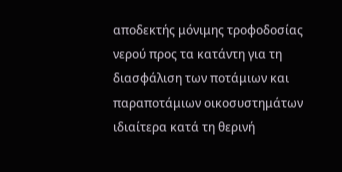αποδεκτής μόνιμης τροφοδοσίας νερού προς τα κατάντη για τη διασφάλιση των ποτάμιων και παραποτάμιων οικοσυστημάτων ιδιαίτερα κατά τη θερινή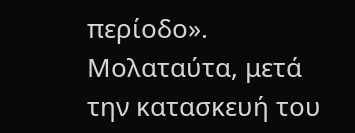περίοδο». Μολαταύτα, μετά την κατασκευή του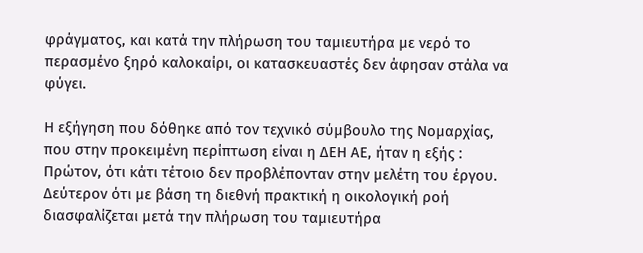φράγματος, και κατά την πλήρωση του ταμιευτήρα με νερό το περασμένο ξηρό καλοκαίρι, οι κατασκευαστές δεν άφησαν στάλα να φύγει.

Η εξήγηση που δόθηκε από τον τεχνικό σύμβουλο της Νομαρχίας, που στην προκειμένη περίπτωση είναι η ΔΕΗ ΑΕ, ήταν η εξής : Πρώτον, ότι κάτι τέτοιο δεν προβλέπονταν στην μελέτη του έργου. Δεύτερον ότι με βάση τη διεθνή πρακτική η οικολογική ροή διασφαλίζεται μετά την πλήρωση του ταμιευτήρα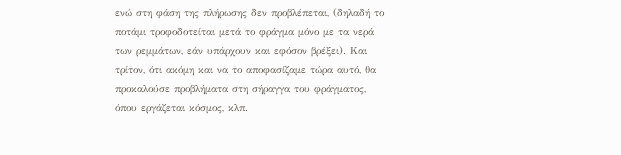ενώ στη φάση της πλήρωσης δεν προβλέπεται, (δηλαδή το ποτάμι τροφοδοτείται μετά το φράγμα μόνο με τα νερά των ρεμμάτων, εάν υπάρχουν και εφόσον βρέξει). Και τρίτον, ότι ακόμη και να το αποφασίζαμε τώρα αυτό, θα προκαλούσε προβλήματα στη σήραγγα του φράγματος, όπου εργάζεται κόσμος, κλπ.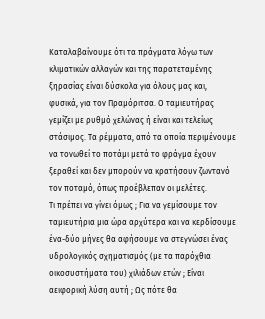Καταλαβαίνουμε ότι τα πράγματα λόγω των κλιματικών αλλαγών και της παρατεταμένης ξηρασίας είναι δύσκολα για όλους μας και, φυσικά, για τον Πραμόριτσα. Ο ταμιευτήρας γεμίζει με ρυθμό χελώνας ή είναι και τελείως στάσιμος. Τα ρέμματα, από τα οποία περιμένουμε να τονωθεί το ποτάμι μετά το φράγμα έχουν ξεραθεί και δεν μπορούν να κρατήσουν ζωντανό τον ποταμό, όπως προέβλεπαν οι μελέτες.
Τι πρέπει να γίνει όμως ; Για να γεμίσουμε τον ταμιευτήρια μια ώρα αρχύτερα και να κερδίσουμε ένα-δύο μήνες θα αφήσουμε να στεγνώσει ένας υδρολογικός σχηματισμός (με τα παρόχθια οικοσυστήματα του) χιλιάδων ετών ; Είναι αειφορική λύση αυτή ; Ως πότε θα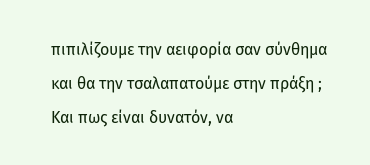πιπιλίζουμε την αειφορία σαν σύνθημα και θα την τσαλαπατούμε στην πράξη ;
Και πως είναι δυνατόν, να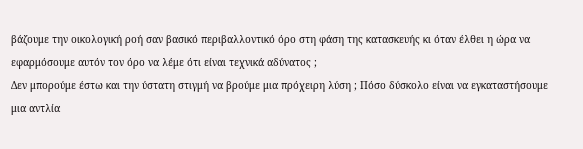βάζουμε την οικολογική ροή σαν βασικό περιβαλλοντικό όρο στη φάση της κατασκευής κι όταν έλθει η ώρα να εφαρμόσουμε αυτόν τον όρο να λέμε ότι είναι τεχνικά αδύνατος ;
Δεν μπορούμε έστω και την ύστατη στιγμή να βρούμε μια πρόχειρη λύση ; Πόσο δύσκολο είναι να εγκαταστήσουμε μια αντλία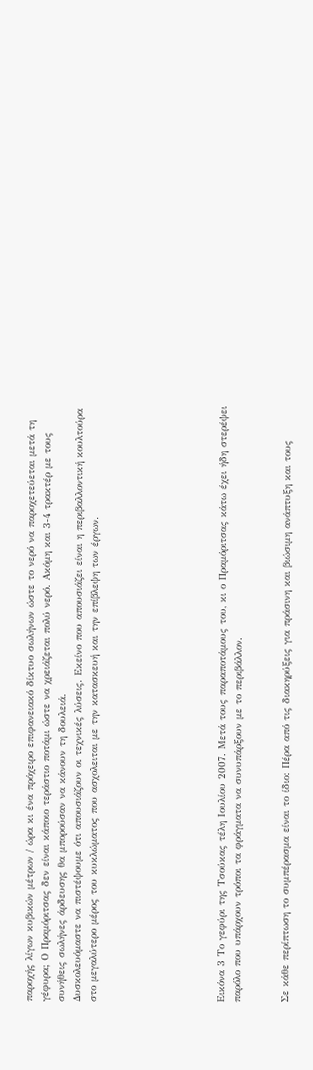παροχής λίγων κυβικών μέτρων / ώρα κι ένα πρόχειρο επιφανειακό δίκτυο σωλήνων ώστε το νερό να παροχετεύεται μετά τη γέφυρα; Ο Πραμόριτσας δεν είναι κάποιο τεράστιο ποτάμι ώστε να χρειάζεται πολύ νερό. Ακόμη και 3-4 τρακτέρ με τους συνήθεις σωλήνες άρδευσης θα μπορούσαν να κάνουν τη δουλειά.
Δυσκολευόμαστε να πιστέψουμε ότι απουσιάζουν οι τεχνικές λύσεις. Εκείνο που απουσιάζει είναι η περιβαλλοντική κουλτούρα στο μεγαλύτερο μέρος του κυκλώματος που ασχολειται με την κατασκευή και την επίβλεψη των έργων.







Εικόνα 3 Το γεφύρι της Τσούκας τέλη Ιουλίου 2007. Μετά τους παραποτάμους του, κι ο Πραμόριτσας κάτω έχει ήδη στερέψει παρόλο που υπάρχουν τρόποι τα φράγματα να συνυπάρξουν με το περιβάλλον.


Σε κάθε περίπτωση το συμπέρασμα είναι το ίδιο: Πέρα από τις διακηρύξεις για πράσινη και βιώσιμη ανάπτυξη και τους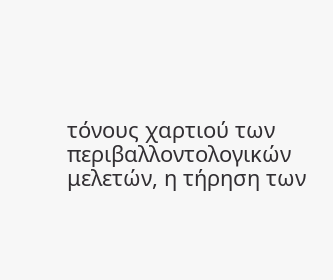τόνους χαρτιού των περιβαλλοντολογικών μελετών, η τήρηση των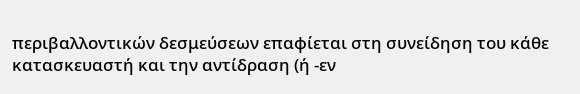περιβαλλοντικών δεσμεύσεων επαφίεται στη συνείδηση του κάθε κατασκευαστή και την αντίδραση (ή -εν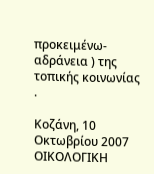προκειμένω- αδράνεια ) της τοπικής κοινωνίας .

Κοζάνη, 10 Οκτωβρίου 2007
ΟΙΚΟΛΟΓΙΚΗ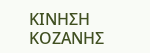ΚΙΝΗΣΗ ΚΟΖΑΝΗΣ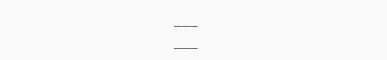___
___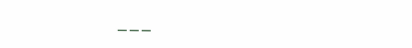___